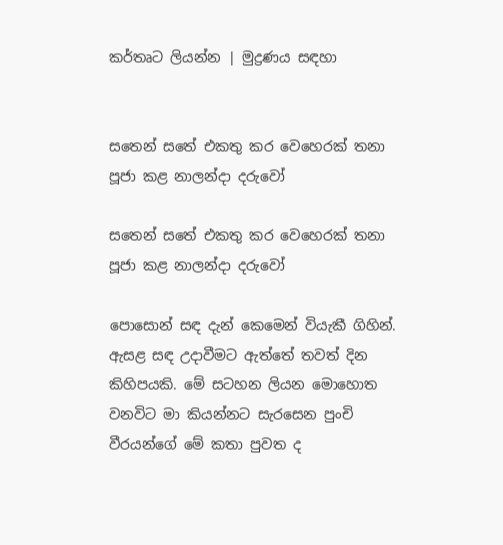කර්තෘට ලියන්න | මුද්‍රණය සඳහා


සතෙන් සතේ එකතු කර වෙහෙරක් තනා පූජා කළ නාලන්දා දරුවෝ

සතෙන් සතේ එකතු කර වෙහෙරක් තනා පූජා කළ නාලන්දා දරුවෝ

පොසොන් සඳ දැන් කෙමෙන් වියැකී ගිහින්. ඇසළ සඳ උදාවීමට ඇත්තේ තවත් දින කිහිපයකි. මේ සටහන ලියන මොහොත වනවිට මා කියන්නට සැරසෙන පුංචි වීරයන්ගේ මේ කතා පුවත ද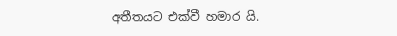අතීතයට එක්වී හමාර යි.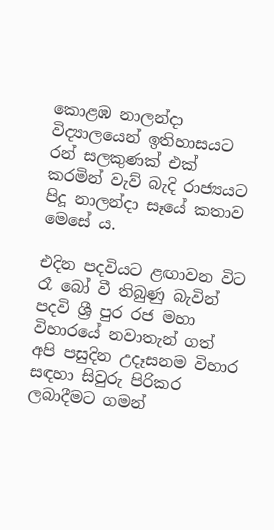කොළඹ නාලන්දා විද්‍යාලයෙන් ඉතිහාසයට රන් සලකුණක් එක් කරමින් වැව් බැදි රාජ්‍යයට පිදූ නාලන්දා සෑයේ කතාව මෙසේ ය.

එදින පදවියට ළඟාවන විට රෑ බෝ වී තිබුණු බැවින් පදවි ශ්‍රී පුර රජ මහා විහාරයේ නවාතැන් ගත් අපි පසුදින උදෑසනම විහාර සඳහා සිවුරු පිරිකර ලබාදීමට ගමන්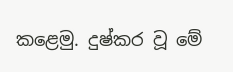කළෙමු. දුෂ්කර වූ මේ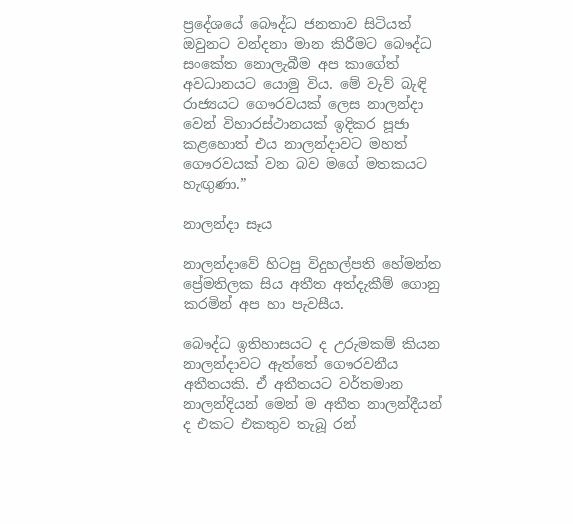ප්‍රදේශයේ බෞද්ධ ජනතාව සිටියත් ඔවුනට වන්දනා මාන කිරීමට බෞද්ධ සංකේත නොලැබීම අප කාගේත් අවධානයට යොමු විය. මේ වැව් බැඳි රාජ්‍යයට ගෞරවයක් ලෙස නාලන්දා වෙන් විහාරස්ථානයක් ඉදිකර පූජා කළහොත් එය නාලන්දාවට මහත් ගෞරවයක් වන බව මගේ මතකයට හැඟුණා.”

නාලන්දා සෑය

නාලන්දාවේ හිටපු විදුහල්පති හේමන්ත ප්‍රේමතිලක සිය අතීත අත්දැකීම් ගොනු කරමින් අප හා පැවසීය.

බෞද්ධ ඉතිහාසයට ද උරුමකම් කියන නාලන්දාවට ඇත්තේ ගෞරවනීය අතීතයකි. ඒ අතීතයට වර්තමාන නාලන්දියන් මෙන් ම අතීත නාලන්දීයන් ද එකට එකතුව තැබූ රන්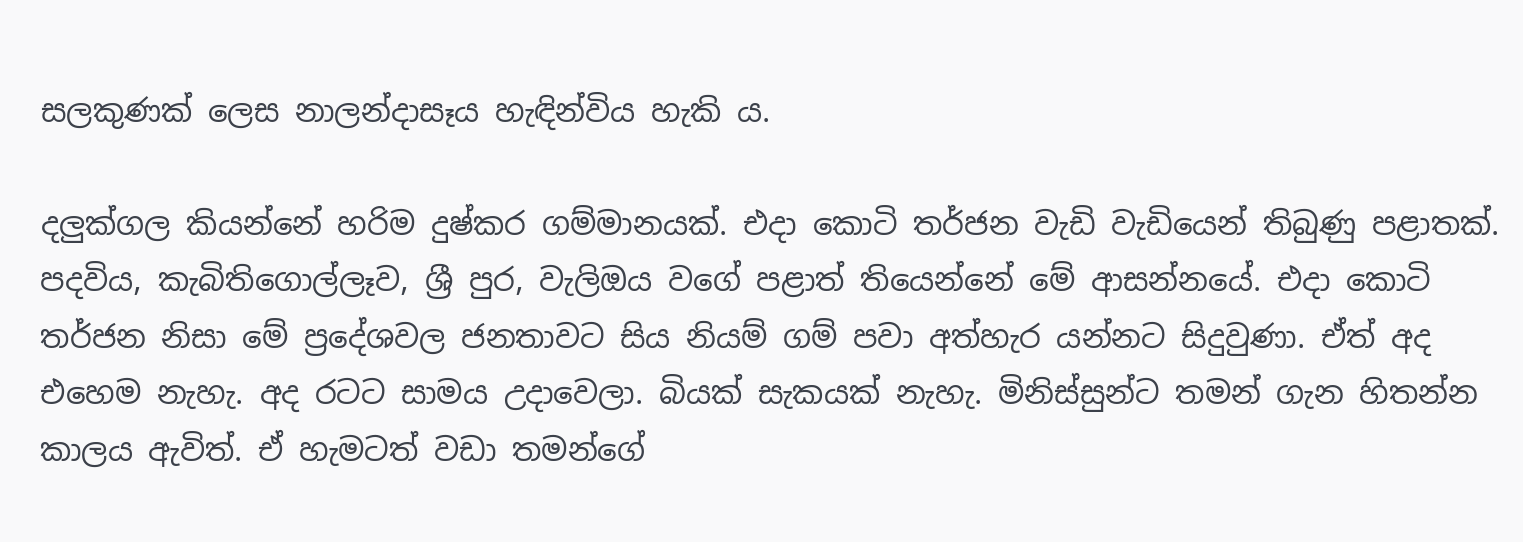සලකුණක් ලෙස නාලන්දාසෑය හැඳින්විය හැකි ය.

දලුක්ගල කියන්නේ හරිම දුෂ්කර ගම්මානයක්. එදා කොටි තර්ජන වැඩි වැඩියෙන් තිබුණු පළාතක්. පදවිය, කැබිතිගොල්ලෑව, ශ්‍රී පුර, වැලිඔය වගේ පළාත් තියෙන්නේ මේ ආසන්නයේ. එදා කොටි තර්ජන නිසා මේ ප්‍රදේශවල ජනතාවට සිය නියම් ගම් පවා අත්හැර යන්නට සිදුවුණා. ඒත් අද එහෙම නැහැ. අද රටට සාමය උදාවෙලා. බියක් සැකයක් නැහැ. මිනිස්සුන්ට තමන් ගැන හිතන්න කාලය ඇවිත්. ඒ හැමටත් වඩා තමන්ගේ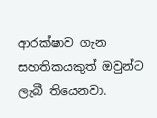ආරක්ෂාව ගැන සහතිකයකුත් ඔවුන්ට ලැබී තියෙනවා.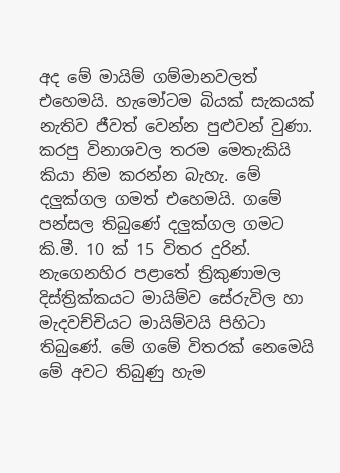අද මේ මායිම් ගම්මානවලත් එහෙමයි. හැමෝටම බියක් සැකයක් නැතිව ජීවත් වෙන්න පුළුවන් වුණා. කරපු විනාශවල තරම මෙතැකියි කියා නිම කරන්න බැහැ. මේ දලුක්ගල ගමත් එහෙමයි. ගමේ පන්සල තිබුණේ දලුක්ගල ගමට කි.මී. 10 ක් 15 විතර දුරින්. නැගෙනහිර පළාතේ ත්‍රිකුණාමල දිස්ත්‍රික්කයට මායිම්ව සේරුවිල හා මැදවච්චියට මායිම්වයි පිහිටා තිබුණේ. මේ ගමේ විතරක් නෙමෙයි මේ අවට තිබුණු හැම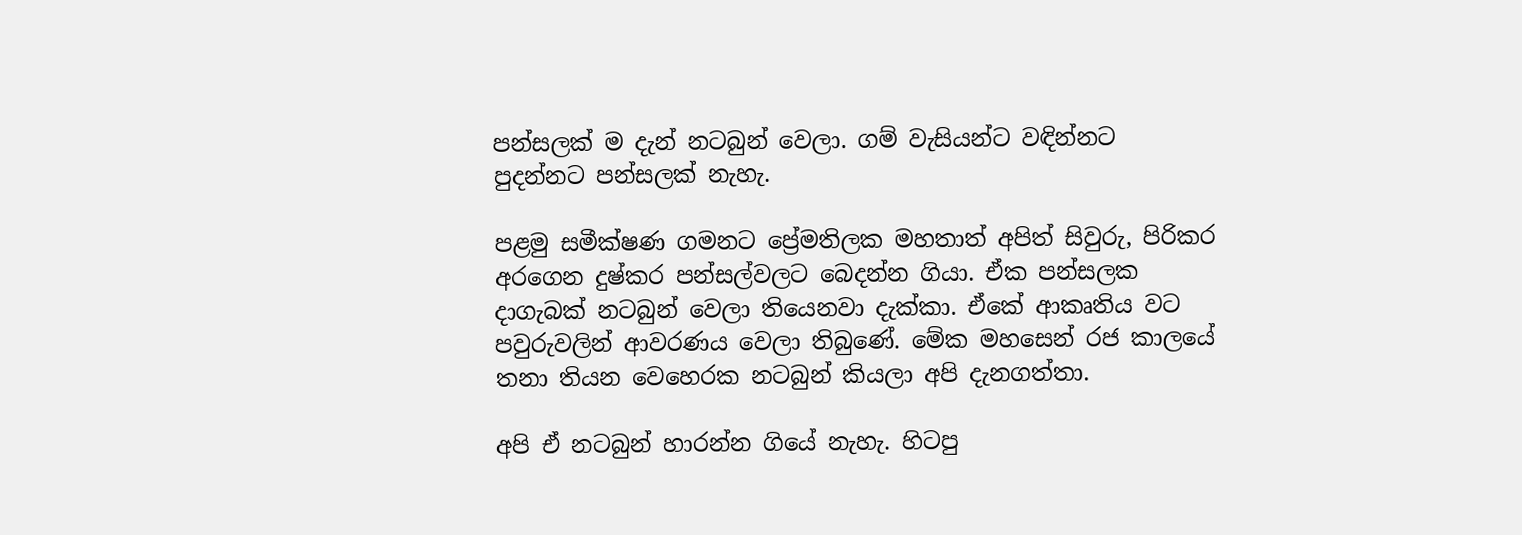පන්සලක් ම දැන් නටබුන් වෙලා. ගම් වැසියන්ට වඳින්නට පුදන්නට පන්සලක් නැහැ.

පළමු සමීක්ෂණ ගමනට ප්‍රේමතිලක මහතාත් අපිත් සිවුරු, පිරිකර අරගෙන දුෂ්කර පන්සල්වලට බෙදන්න ගියා. ඒක පන්සලක දාගැබක් නටබුන් වෙලා තියෙනවා දැක්කා. ඒකේ ආකෘතිය වට පවුරුවලින් ආවරණය වෙලා තිබුණේ. මේක මහසෙන් රජ කාලයේ තනා තියන වෙහෙරක නටබුන් කියලා අපි දැනගත්තා.

අපි ඒ නටබුන් හාරන්න ගියේ නැහැ. හිටපු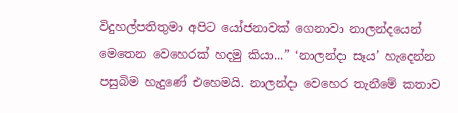විදුහල්පතිතුමා අපිට යෝජනාවක් ගෙනාවා නාලන්දයෙන් මෙතෙන වෙහෙරක් හදමු කියා...” ‘නාලන්දා සෑය’ හැදෙන්න පසුබිම හැදුණේ එහෙමයි. නාලන්දා වෙහෙර තැනීමේ කතාව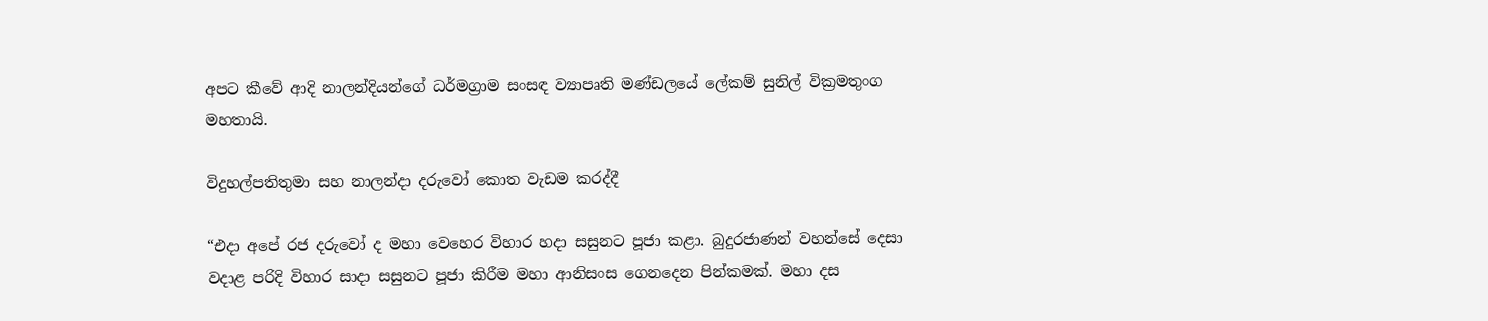අපට කීවේ ආදි නාලන්දියන්ගේ ධර්මග්‍රාම සංසඳ ව්‍යාපෘති මණ්ඩලයේ ලේකම් සුනිල් වික්‍රමතුංග මහතායි.

විදුහල්පතිතුමා සහ නාලන්දා දරුවෝ කොත වැඩම කරද්දී

“එදා අපේ රජ දරුවෝ ද මහා වෙහෙර විහාර හදා සසුනට පූජා කළා. බුදුරජාණන් වහන්සේ දෙසා වදාළ පරිදි විහාර සාදා සසුනට පූජා කිරීම මහා ආනිසංස ගෙනදෙන පින්කමක්. මහා දස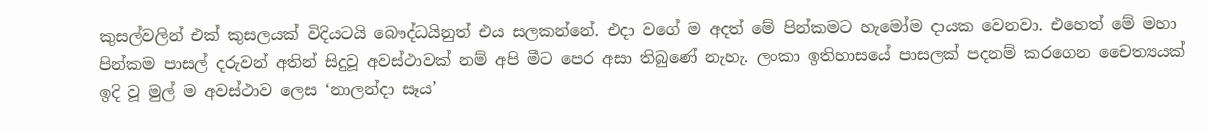කුසල්වලින් එක් කුසලයක් විදියටයි බෞද්ධයිනුත් එය සලකන්නේ. එදා වගේ ම අදත් මේ පින්කමට හැමෝම දායක වෙනවා. එහෙත් මේ මහා පින්කම පාසල් දරුවන් අතින් සිදුවූ අවස්ථාවක් නම් අපි මීට පෙර අසා තිබුණේ නැහැ. ලංකා ඉතිහාසයේ පාසලක් පදනම් කරගෙන චෛත්‍යයක් ඉදි වූ මුල් ම අවස්ථාව ලෙස ‘නාලන්දා සෑය’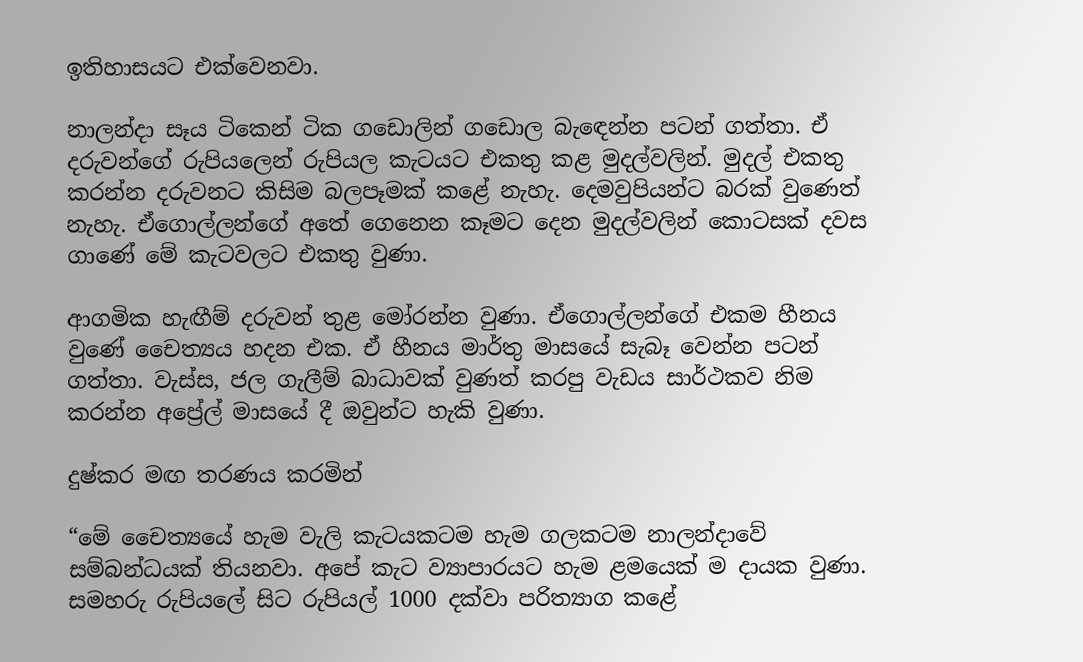ඉතිහාසයට එක්වෙනවා.

නාලන්දා සෑය ටිකෙන් ටික ගඩොලින් ගඩොල බැඳෙන්න පටන් ගත්තා. ඒ දරුවන්ගේ රුපියලෙන් රුපියල කැටයට එකතු කළ මුදල්වලින්. මුදල් එකතු කරන්න දරුවනට කිසිම බලපෑමක් කළේ නැහැ. දෙමවුපියන්ට බරක් වුණෙත් නැහැ. ඒගොල්ලන්ගේ අතේ ගෙනෙන කෑමට දෙන මුදල්වලින් කොටසක් දවස ගාණේ මේ කැටවලට එකතු වුණා.

ආගමික හැඟීම් දරුවන් තුළ මෝරන්න වුණා. ඒගොල්ලන්ගේ එකම හීනය වුණේ චෛත්‍යය හදන එක. ඒ හීනය මාර්තු මාසයේ සැබෑ වෙන්න පටන් ගත්තා. වැස්ස, ජල ගැලීම් බාධාවක් වුණත් කරපු වැඩය සාර්ථකව නිම කරන්න අප්‍රේල් මාසයේ දී ඔවුන්ට හැකි වුණා.

දුෂ්කර මඟ තරණය කරමින්

“මේ චෛත්‍යයේ හැම වැලි කැටයකටම හැම ගලකටම නාලන්දාවේ සම්බන්ධයක් තියනවා. අපේ කැට ව්‍යාපාරයට හැම ළමයෙක් ම දායක වුණා. සමහරු රුපියලේ සිට රුපියල් 1000 දක්වා පරිත්‍යාග කළේ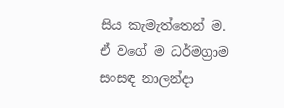සිය කැමැත්තෙන් ම. ඒ වගේ ම ධර්මග්‍රාම සංසඳ නාලන්දා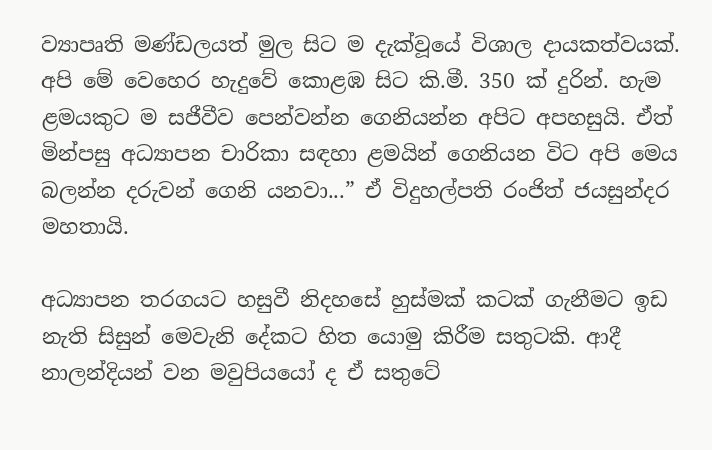ව්‍යාපෘති මණ්ඩලයත් මුල සිට ම දැක්වූයේ විශාල දායකත්වයක්. අපි මේ වෙහෙර හැදුවේ කොළඹ සිට කි.මී. 350 ක් දුරින්. හැම ළමයකුට ම සජීවීව පෙන්වන්න ගෙනියන්න අපිට අපහසුයි. ඒත් මින්පසු අධ්‍යාපන චාරිකා සඳහා ළමයින් ගෙනියන විට අපි මෙය බලන්න දරුවන් ගෙනි යනවා...” ඒ විදුහල්පති රංජිත් ජයසුන්දර මහතායි.

අධ්‍යාපන තරගයට හසුවී නිදහසේ හුස්මක් කටක් ගැනීමට ඉඩ නැති සිසුන් මෙවැනි දේකට හිත යොමු කිරීම සතුටකි. ආදී නාලන්දියන් වන මවුපියයෝ ද ඒ සතුටේ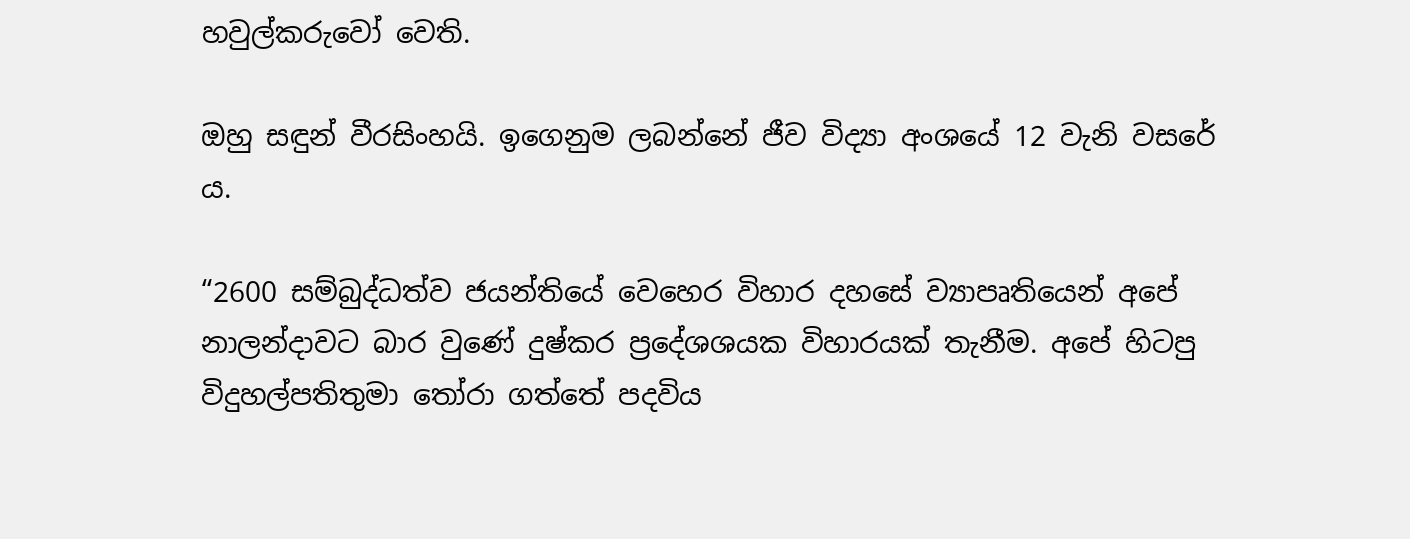හවුල්කරුවෝ වෙති.

ඔහු සඳුන් වීරසිංහයි. ඉගෙනුම ලබන්නේ ජීව විද්‍යා අංශයේ 12 වැනි වසරේ ය.

“2600 සම්බුද්ධත්ව ජයන්තියේ වෙහෙර විහාර දහසේ ව්‍යාපෘතියෙන් අපේ නාලන්දාවට බාර වුණේ දුෂ්කර ප්‍රදේශශයක විහාරයක් තැනීම. අපේ හිටපු විදුහල්පතිතුමා තෝරා ගත්තේ පදවිය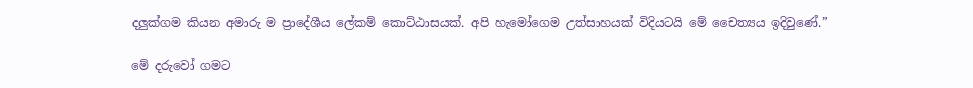දලුක්ගම කියන අමාරු ම ප්‍රාදේශීය ලේකම් කොට්ඨාසයක්. අපි හැමෝගෙම උත්සාහයක් විදියටයි මේ චෛත්‍යය ඉදිවුණේ.”

මේ දරුවෝ ගමට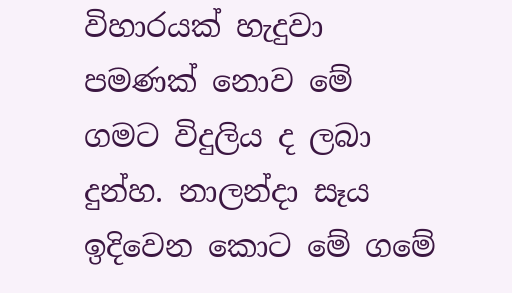විහාරයක් හැදුවා පමණක් නොව මේ ගමට විදුලිය ද ලබා දුන්හ. නාලන්දා සෑය ඉදිවෙන කොට මේ ගමේ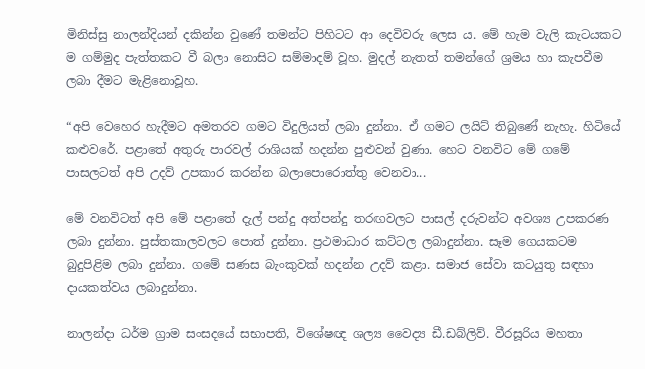මිනිස්සු නාලන්දියන් දකින්න වුණේ තමන්ට පිහිටට ආ දෙවිවරු ලෙස ය. මේ හැම වැලි කැටයකට ම ගම්මුද පැත්තකට වී බලා නොසිට සම්මාදම් වූහ. මුදල් නැතත් තමන්ගේ ශ්‍රමය හා කැපවීම ලබා දීමට මැළිනොවූහ.

“අපි වෙහෙර හැදීමට අමතරව ගමට විදුලියත් ලබා දුන්නා. ඒ ගමට ලයිට් තිබුණේ නැහැ. හිටියේ කළුවරේ. පළාතේ අතුරු පාරවල් රාශියක් හදන්න පුළුවන් වුණා. හෙට වනවිට මේ ගමේ පාසලටත් අපි උදව් උපකාර කරන්න බලාපොරොත්තු වෙනවා...

මේ වනවිටත් අපි මේ පළාතේ දැල් පන්දු අත්පන්දු තරඟවලට පාසල් දරුවන්ට අවශ්‍ය උපකරණ ලබා දුන්නා. පුස්තකාලවලට පොත් දුන්නා. ප්‍රථමාධාර කට්ටල ලබාදුන්නා. සෑම ගෙයකටම බුදුපිළිම ලබා දුන්නා. ගමේ සණස බැංකුවක් හදන්න උදව් කළා. සමාජ සේවා කටයුතු සඳහා දායකත්වය ලබාදුන්නා.

නාලන්දා ධර්ම ග්‍රාම සංසදයේ සභාපති, විශේෂඥ ශල්‍ය වෛද්‍ය ඩී.ඩබ්ලිව්. වීරසූරිය මහතා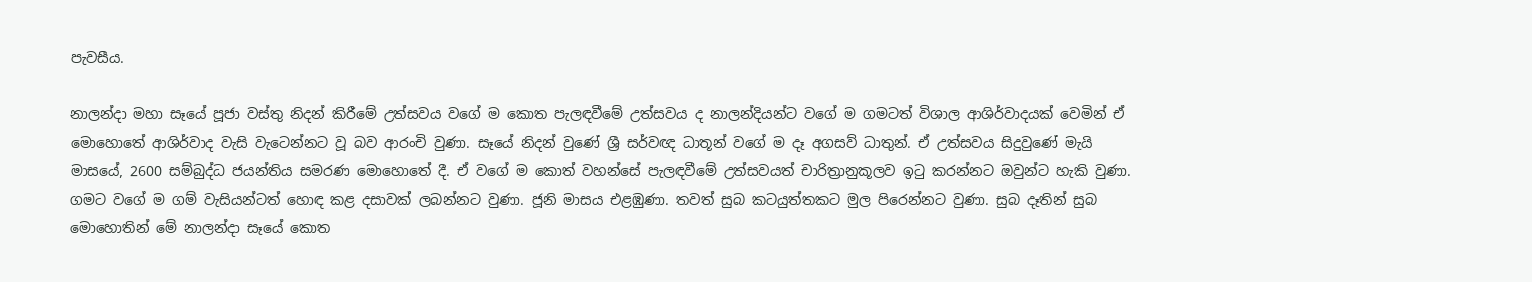පැවසීය.

නාලන්දා මහා සෑයේ පූජා වස්තු නිදන් කිරීමේ උත්සවය වගේ ම කොත පැලඳවීමේ උත්සවය ද නාලන්දියන්ට වගේ ම ගමටත් විශාල ආශිර්වාදයක් වෙමින් ඒ මොහොතේ ආශිර්වාද වැසි වැටෙන්නට වූ බව ආරංචි වුණා. සෑයේ නිදන් වුණේ ශ්‍රී සර්වඥ ධාතූන් වගේ ම දෑ අගසව් ධාතුන්. ඒ උත්සවය සිදුවුණේ මැයි මාසයේ, 2600 සම්බුද්ධ ජයන්තිය සමරණ මොහොතේ දී. ඒ වගේ ම කොත් වහන්සේ පැලඳවීමේ උත්සවයත් චාරිත්‍රානුකූලව ඉටු කරන්නට ඔවුන්ට හැකි වුණා. ගමට වගේ ම ගම් වැසියන්ටත් හොඳ කළ දසාවක් ලබන්නට වුණා. ජූනි මාසය එළඹුණා. තවත් සුබ කටයුත්තකට මුල පිරෙන්නට වුණා. සුබ දෑතින් සුබ මොහොතින් මේ නාලන්දා සෑයේ කොත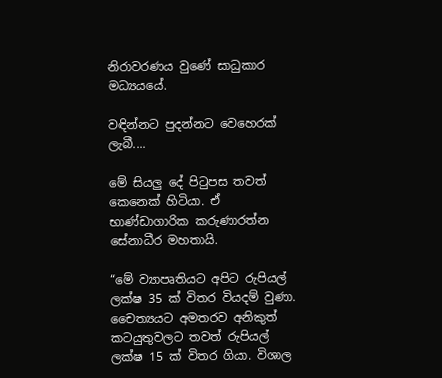නිරාවරණය වුණේ සාධුකාර මධ්‍යයයේ.

වඳින්නට පුදන්නට වෙහෙරක් ලැබී....

මේ සියලු දේ පිටුපස තවත් කෙනෙක් හිටියා. ඒ භාණ්ඩාගාරික කරුණාරත්න සේනාධීර මහතායි.

“මේ ව්‍යාපෘතියට අපිට රුපියල් ලක්ෂ 35 ක් විතර වියදම් වුණා. චෛත්‍යයට අමතරව අනිකුත් කටයුතුවලට තවත් රුපියල් ලක්ෂ 15 ක් විතර ගියා. විශාල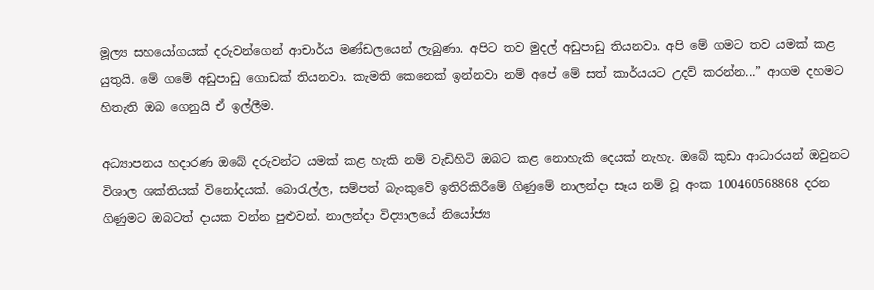මූල්‍ය සහයෝගයක් දරුවන්ගෙන් ආචාර්ය මණ්ඩලයෙන් ලැබුණා. අපිට තව මුදල් අඩුපාඩු තියනවා. අපි මේ ගමට තව යමක් කළ යුතුයි. මේ ගමේ අඩුපාඩු ගොඩක් තියනවා. කැමති කෙනෙක් ඉන්නවා නම් අපේ මේ සත් කාර්යයට උදව් කරන්න...” ආගම දහමට හිතැති ඔබ ගෙනුයි ඒ ඉල්ලීම.

අධ්‍යාපනය හදාරණ ඔබේ දරුවන්ට යමක් කළ හැකි නම් වැඩිහිටි ඔබට කළ නොහැකි දෙයක් නැහැ. ඔබේ කුඩා ආධාරයන් ඔවුනට විශාල ශක්තියක් විනෝදයක්. බොරැල්ල, සම්පත් බැංකුවේ ඉතිරිකිරීමේ ගිණුමේ නාලන්දා සෑය නම් වූ අංක 100460568868 දරන ගිණුමට ඔබටත් දායක වන්න පුළුවන්. නාලන්දා විද්‍යාලයේ නියෝජ්‍ය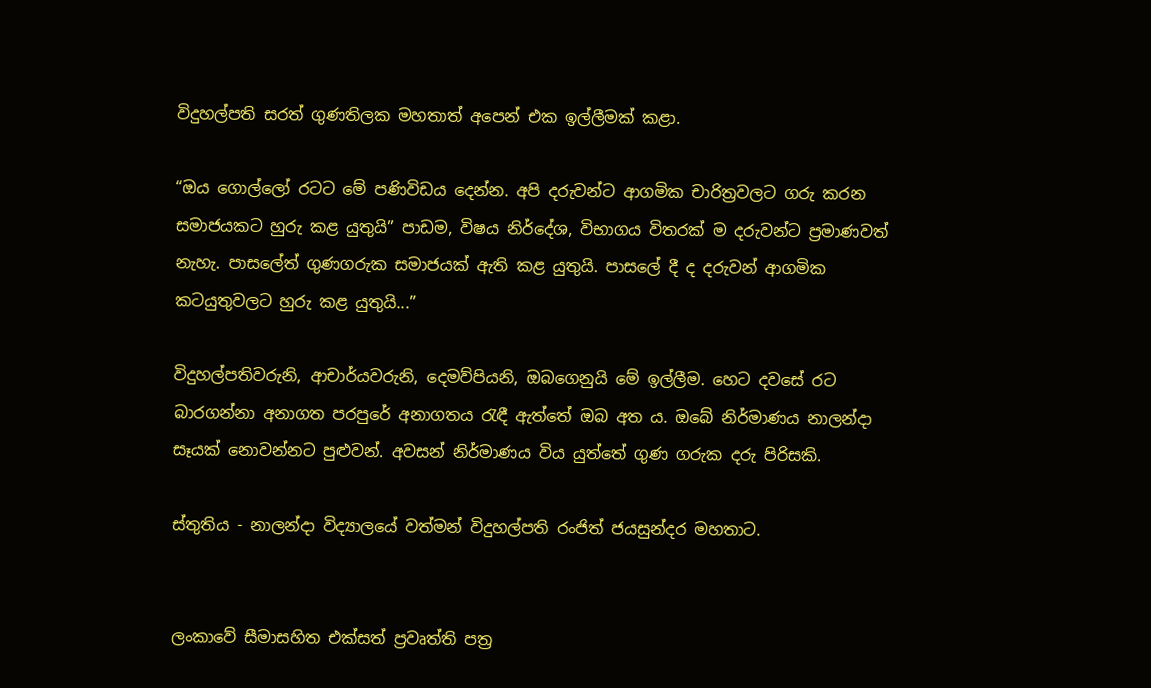විදුහල්පති සරත් ගුණතිලක මහතාත් අපෙන් එක ඉල්ලීමක් කළා.

“ඔය ගොල්ලෝ රටට මේ පණිවිඩය දෙන්න. අපි දරුවන්ට ආගමික චාරිත්‍රවලට ගරු කරන සමාජයකට හුරු කළ යුතුයි” පාඩම, විෂය නිර්දේශ, විභාගය විතරක් ම දරුවන්ට ප්‍රමාණවත් නැහැ. පාසලේත් ගුණගරුක සමාජයක් ඇති කළ යුතුයි. පාසලේ දී ද දරුවන් ආගමික කටයුතුවලට හුරු කළ යුතුයි...”

විදුහල්පතිවරුනි, ආචාර්යවරුනි, දෙමව්පියනි, ඔබගෙනුයි මේ ඉල්ලීම. හෙට දවසේ රට බාරගන්නා අනාගත පරපුරේ අනාගතය රැඳී ඇත්තේ ඔබ අත ය. ඔබේ නිර්මාණය නාලන්දා සෑයක් නොවන්නට පුළුවන්. අවසන් නිර්මාණය විය යුත්තේ ගුණ ගරුක දරු පිරිසකි.

ස්තුතිය - නාලන්දා විද්‍යාලයේ වත්මන් විදුහල්පති රංජිත් ජයසුන්දර මහතාට.


ලංකාවේ සීමාසහිත එක්සත් ප්‍රවෘත්ති පත්‍ර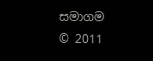සමාගම
© 2011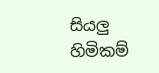සියලු හිමිකම්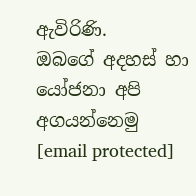ඇවිරිණි.
ඔබගේ අදහස් හා යෝජනා අපි අගයන්නෙමු
[email protected]